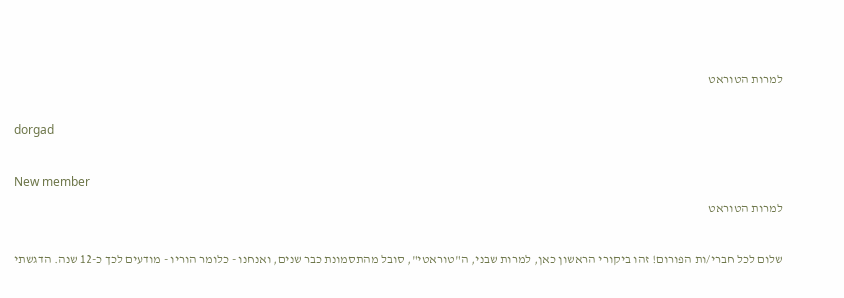למרות הטוראט

dorgad

New member
למרות הטוראט

שלום לכל חברי/ות הפורום! זהו ביקורי הראשון כאן, למרות שבני, ה"טוראטי", סובל מהתסמונת כבר שנים, ואנחנו - כלומר הוריו - מודעים לכך כ-12 שנה. הדגשתי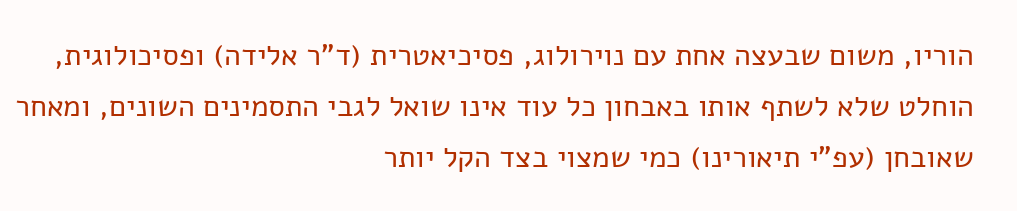הוריו, משום שבעצה אחת עם נוירולוג, פסיכיאטרית (ד"ר אלידה) ופסיכולוגית, הוחלט שלא לשתף אותו באבחון כל עוד אינו שואל לגבי התסמינים השונים, ומאחר שאובחן (עפ"י תיאורינו) כמי שמצוי בצד הקל יותר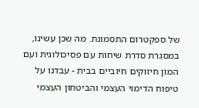של ספקטרום התסמונת. מה שכן עשינו, במסגרת סדרת שיחות עם פסיכולוגית ועם המון חיזוקים חיוביים בבית - עבדנו על טיפוח הדימוי העצמי והביטחון העצמי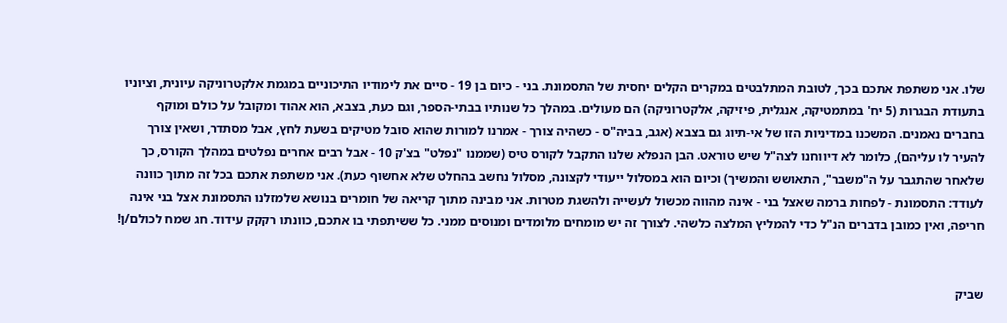שלו. אני משתפת אתכם בכך, לטובת המתלבטים במקרים הקלים יחסית של התסמונת. בני - כיום בן 19 - סיים את לימודיו התיכוניים במגמת אלקטרוניקה עיונית, וציוניו בתעודת הבגרות (5 יח' במתמטיקה, אנגלית, פיזיקה, אלקטרוניקה) הם מעולים. במהלך כל שנותיו בבתי-הספר, וגם כעת, בצבא, הוא אהוד ומקובל על כולם ומוקף בחברים נאמנים. המשכנו במדיניות הזו של אי-תיוג גם בצבא (אגב, בביה"ס - כשהיה צורך - אמרנו למורות שהוא סובל מטיקים בשעת לחץ, אבל מסתדר, ושאין צורך להעיר לו עליהם), כלומר לא דיווחנו לצה"ל שיש טוראט. הבן הנפלא שלנו התקבל לקורס טיס (שממנו "נפלט" בצ'ק 10 - אבל רבים אחרים נפלטים במהלך הקורס, כך שלאחר שהתגבר על ה"משבר", התאושש והמשיך) וכיום הוא במסלול ייעודי לקצונה, מסלול נחשב בהחלט שלא אחשוף כעת). אני משתפת אתכם בכל זה מתוך כוונה לעודד: התסמונת - לפחות ברמה שאצל בני - אינה מהווה מכשול לעשייה ולהשגת מטרות. אני מבינה מתוך קריאה של חומרים בנושא שלמזלנו התסמונת אצל בני אינה חריפה, ואין כמובן בדברים הנ"ל כדי להמליץ המלצה כלשהי. לצורך זה יש מומחים מלומדים ומנוסים ממני. כל ששיתפתי בו אתכם, כוונתו רקקק עידוד. חג שמח לכולם/ן!


שביק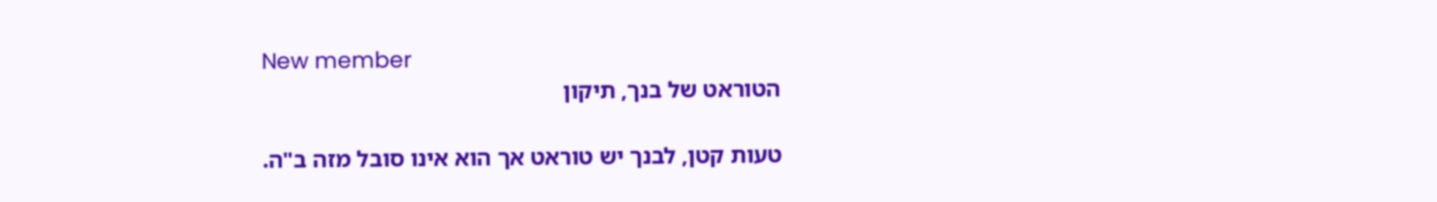New member
הטוראט של בנך, תיקון

טעות קטן, לבנך יש טוראט אך הוא אינו סובל מזה ב"ה.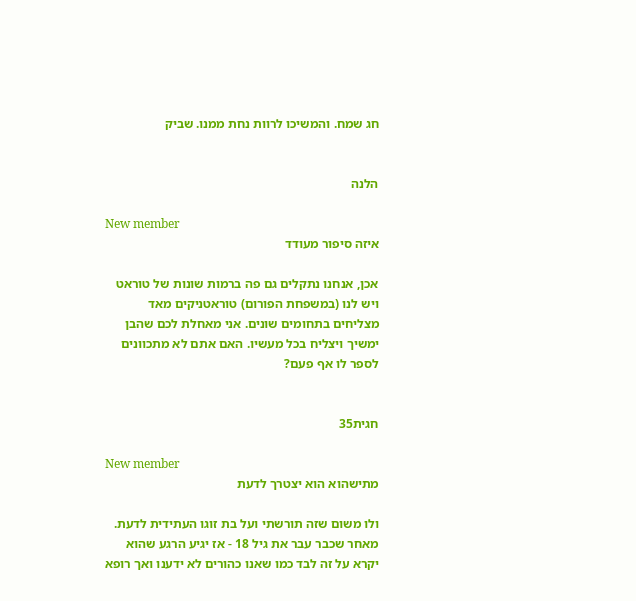חג שמח. והמשיכו לרוות נחת ממנו. שביק


הלנה

New member
איזה סיפור מעודד

אכן, אנחנו נתקלים גם פה ברמות שונות של טוראט ויש לנו (במשפחת הפורום) טוראטניקים מאד מצליחים בתחומים שונים. אני מאחלת לכם שהבן ימשיך ויצליח בכל מעשיו. האם אתם לא מתכוונים לספר לו אף פעם?


חגית35

New member
מתישהוא הוא יצטרך לדעת

ולו משום שזה תורשתי ועל בת זוגו העתידית לדעת. מאחר שכבר עבר את גיל 18 - אז יגיע הרגע שהוא יקרא על זה לבד כמו שאנו כהורים לא ידענו ואך רופא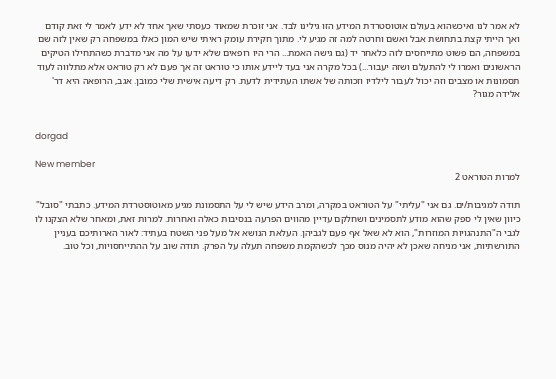לא אמר לנו ואיכשהוא בעולם אוטוסטרדת המידע הזו גילינו לבד. אני זוכרת שמאוד כעסתי שאך אחד לא ידע לאמר לי זאת קודם ואך הייתי קצת בתחושת אבל ואשם וחרטה למה זה מגיע לי. מתוך חקירת עומק ראיתי שיש המון כאלו במשפחה רק שאין לזה שם במשפחה, הם פשוט מתייחסים לזה כלאחר יד (גם גישה האמת... הרי היו רופאים שלא ידעו על מה אני מדברת כשהתחילו הטיקים הראשונים ואמרו לי להתעלם ושזה יעבור...) בכל מקרה אני בעד ליידע אותו כי טוראט זה אך פעם לא רק טוראט אלא מתלווה לעוד תסמונות או מצבים וזה יכול לעבור לילדיו וזכותה של אשתו העתידית לדעת. רק דיעה אישית שלי כמובן. אגב, הרופאה היא דר' אלידה מגור?


dorgad

New member
למרות הטוראט 2

תודה למגיבות/ים. גם אני "עליתי" על הטוראט במקרה, ומרב הידע שיש לי על התסמונת מגיע מאוטוסטרדת המידע. כתבתי "סובל" כיוון שאין לי ספק שהוא מודע לתסמינים ושחלקם עדיין מהווים הפרעה בנסיבות כאלה ואחרות. למרות זאת, ומאחר שלא הצקנו לו לגבי ה"התנהגויות המוזרות", הוא לא שאל אף פעם לגביהן. העלאת הנושא אל מעל פני השטח בעתיד: לאור הארותיכם בעניין התורשתיות, אני מניחה שאכן לא יהיה מנוס מכך לכשהקמת משפחה תעלה על הפרק. תודה שוב על ההתייחסויות, וכל טוב.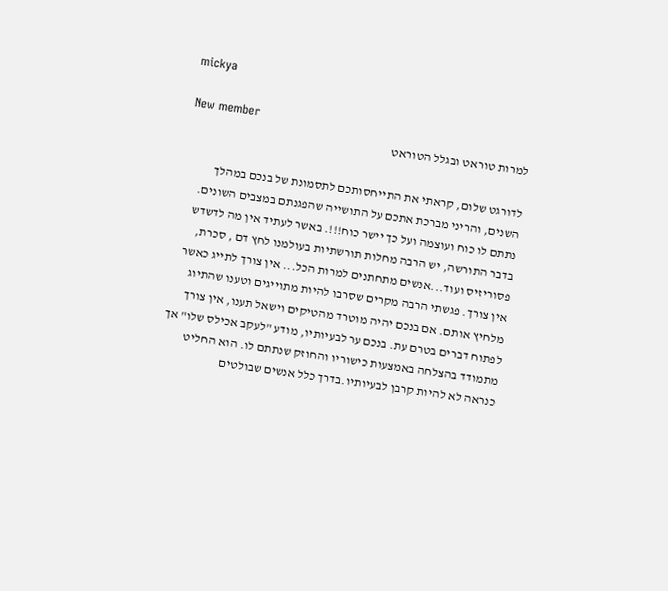mickya

New member
למרות טוראט ובגלל הטוראט

לדורגט שלום, קראתי את התייחסותכם לתסמונת של בנכם במהלך השנים, והריני מברכת אתכם על התושייה שהפגנתם במצבים השונים. נתתם לו כוח ועוצמה ועל כך יישר כוח!!!. באשר לעתיד אין מה לדשדש בדבר התורשה, יש הרבה מחלות תורשתיות בעולמנו לחץ דם , סכרת, פסוריזיס ועוד...אנשים מתחתנים למרות הכל... אין צורך לתייג כאשר אין צורך. פגשתי הרבה מקרים שסרבו להיות מתוייגים וטענו שהתיוג מלחיץ אותם. אם בנכם יהיה מוטרד מהטיקים וישאל תענו, אין צורך לפתוח דברים בטרם עת. בנכם ער לבעיותיו, מודע "לעקב אכילס שלו" אך מתמודד בהצלחה באמצעות כישוריו והחוזק שנתתם לו. הוא החליט כנראה לא להיות קרבן לבעיותיו.בדרך כלל אנשים שבולטים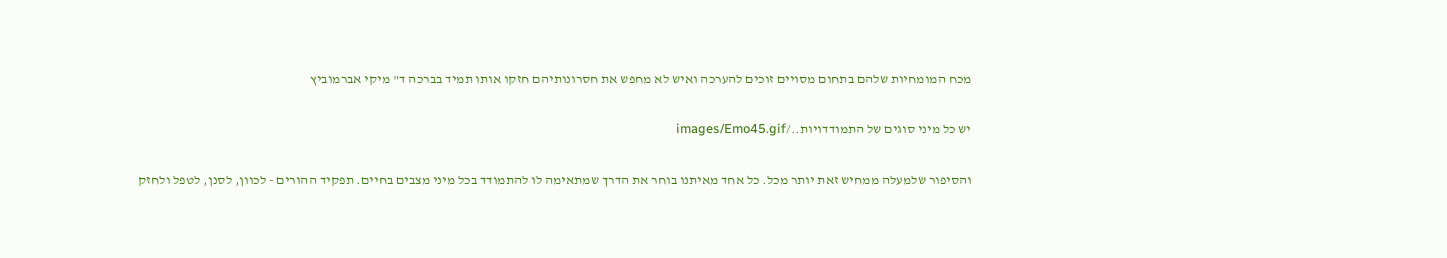מכח המומחיות שלהם בתחום מסויים זוכים להערכה ואיש לא מחפש את חסרונותיהם חזקו אותו תמיד בברכה ד" מיקי אברמוביץ

יש כל מיני סוגים של התמודדויות../images/Emo45.gif

והסיפור שלמעלה ממחיש זאת יותר מכל. כל אחד מאיתנו בוחר את הדרך שמתאימה לו להתמודד בכל מיני מצבים בחיים. תפקיד ההורים - לכוון, לסנן, לטפל ולחזק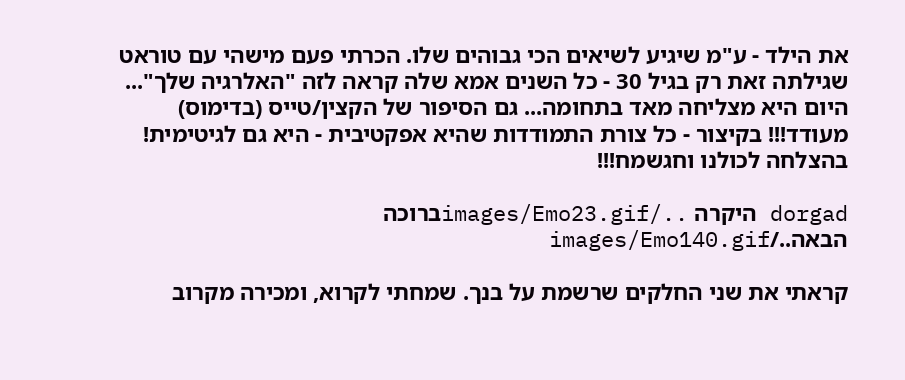את הילד - ע"מ שיגיע לשיאים הכי גבוהים שלו. הכרתי פעם מישהי עם טוראט שגילתה זאת רק בגיל 30 - כל השנים אמא שלה קראה לזה "האלרגיה שלך"... היום היא מצליחה מאד בתחומה... גם הסיפור של הקצין/טייס (בדימוס) מעודד!!! בקיצור - כל צורת התמודדות שהיא אפקטיבית - היא גם לגיטימית! בהצלחה לכולנו וחגשמח!!!

dorgad היקרה ../images/Emo23.gifברוכה הבאה../images/Emo140.gif

קראתי את שני החלקים שרשמת על בנך. שמחתי לקרוא, ומכירה מקרוב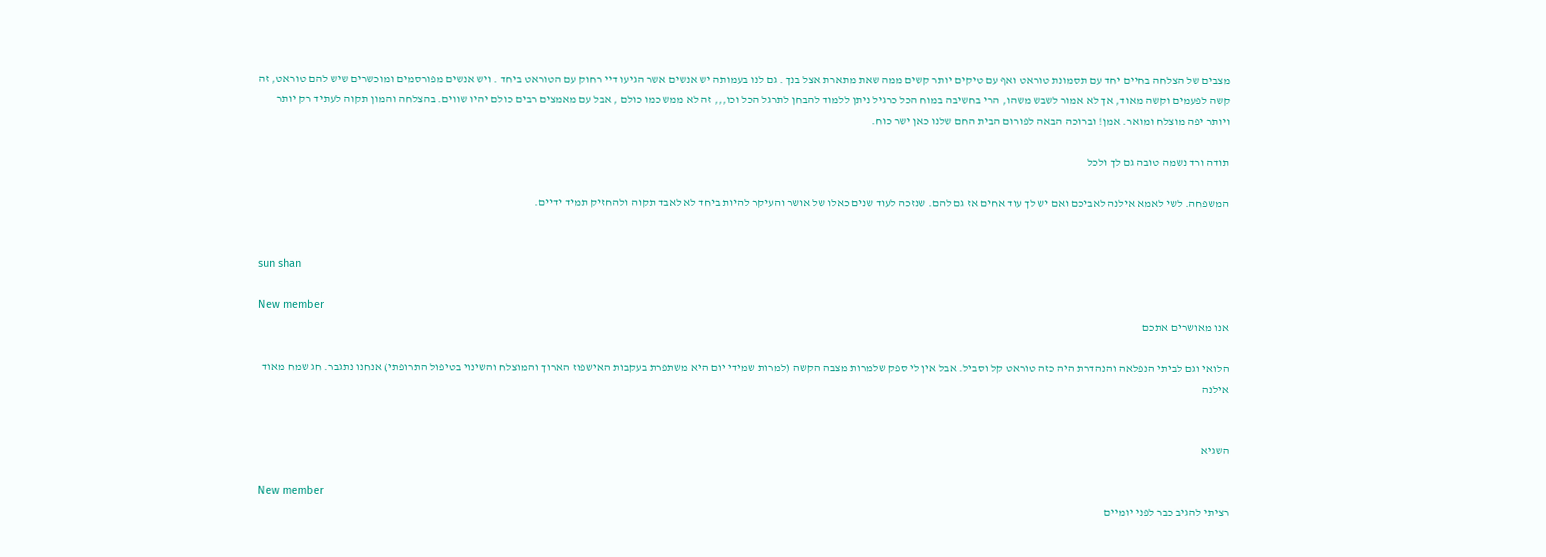מצבים של הצלחה בחיים יחד עם תסמונת טוראט ואף עם טיקים יותר קשים ממה שאת מתארת אצל בנך . גם לנו בעמותה יש אנשים אשר הגיעו דיי רחוק עם הטוראט ביחד . ויש אנשים מפורסמים ומוכשרים שיש להם טוראט, זה קשה לפעמים וקשה מאוד, אך לא אמור לשבש משהו, הרי בחשיבה במוח הכל כרגיל ניתן ללמוד להבחן לתרגל הכל וכו,,, זה לא ממש כמו כולם , אבל עם מאמצים רבים כולם יהיו שווים. בהצלחה והמון תקוה לעתיד רק יותר ויותר יפה מוצלח ומואר. אמן! וברוכה הבאה לפורום הבית החם שלנו כאן ישר כוח.

תודה ורד נשמה טובה גם לך ולכל

המשפחה. לשי לאמא אילנה לאביכם ואם יש לך עוד אחים אז גם להם. שנזכה לעוד שנים כאלו של אושר והעיקר להיות ביחד לא לאבד תקוה ולהחזיק תמיד ידיים.


sun shan

New member
אנו מאושרים אתכם

הלואי וגם לביתי הנפלאה והנהדרת היה כזה טוראט קל וסביל. אבל אין לי ספק שלמרות מצבה הקשה (למרות שמידי יום היא משתפרת בעקבות האישפוז הארוך והמוצלח והשינוי בטיפול התרופתי) אנחנו נתגבר. חג שמח מאוד אילנה


השגיא

New member
רציתי להגיב כבר לפני יומיים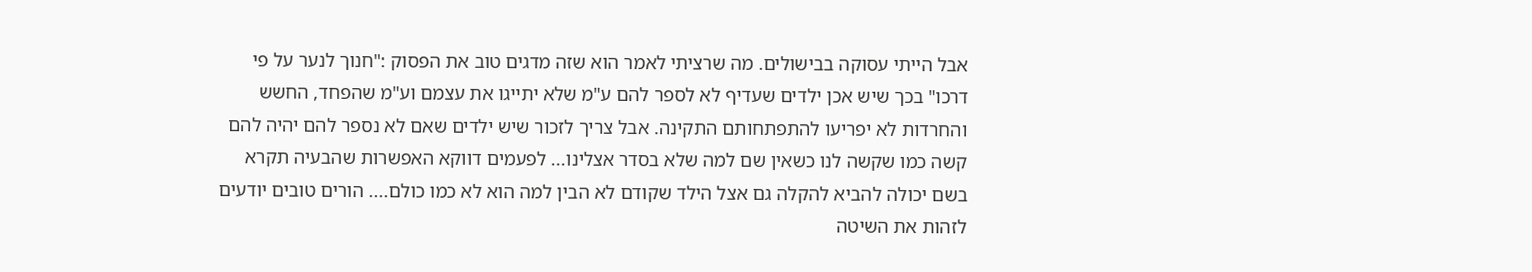אבל הייתי עסוקה בבישולים. מה שרציתי לאמר הוא שזה מדגים טוב את הפסוק :"חנוך לנער על פי דרכו" בכך שיש אכן ילדים שעדיף לא לספר להם ע"מ שלא יתייגו את עצמם וע"מ שהפחד, החשש והחרדות לא יפריעו להתפתחותם התקינה. אבל צריך לזכור שיש ילדים שאם לא נספר להם יהיה להם קשה כמו שקשה לנו כשאין שם למה שלא בסדר אצלינו... לפעמים דווקא האפשרות שהבעיה תקרא בשם יכולה להביא להקלה גם אצל הילד שקודם לא הבין למה הוא לא כמו כולם.... הורים טובים יודעים לזהות את השיטה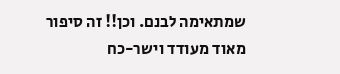שמתאימה לבנם. וכן!! זה סיפור מאוד מעודד וישר-כח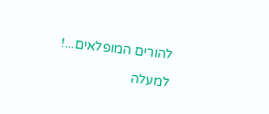להורים המופלאים...!

למעלה